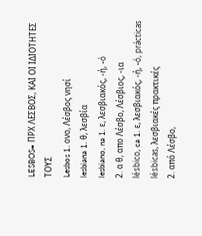LESBOS= ΠΡΧ ΛΕΣΒΟΣ, ΚΑΙ ΟΙ ΙΔΙΟΤΗΤΕΣ ΤΟΥΣ
Lesbos 1. ονο, Λέσβος νησί
lesbiana 1. θ, λεσβία
lesbiano, na 1. ε, λεσβιακός, -ή, -ó
2. α θ, απο Λέσβο, Λέσβιος, -ια
lésbico, ca 1. ε, λεσβιακός, -ή, -ó, prácticas lésbicas, λεσβιακές πρακτικές
2. από Λέσβο,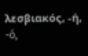λεσβιακός, -ή, -ó,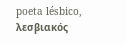poeta lésbico, λεσβιακός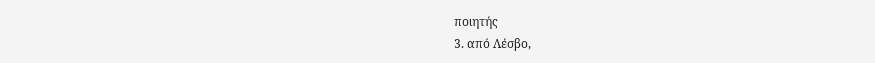ποιητής
3. από Λέσβο,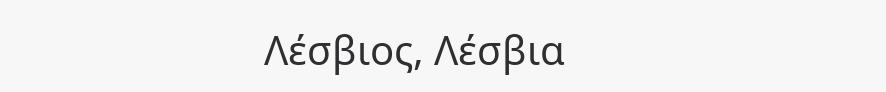Λέσβιος, Λέσβια